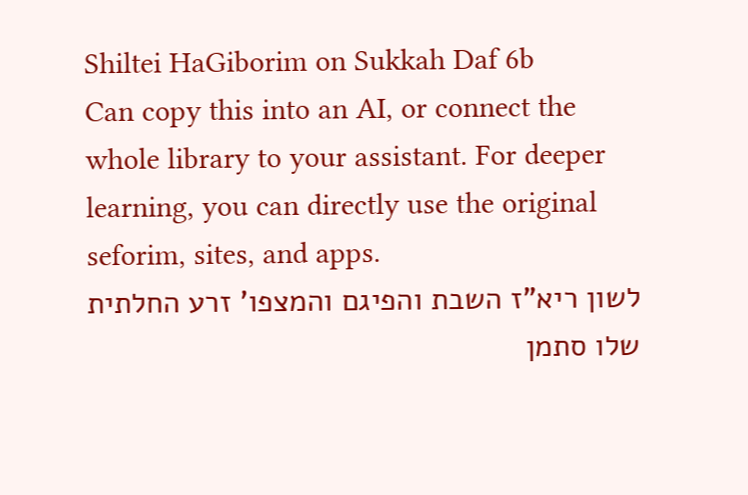Shiltei HaGiborim on Sukkah Daf 6b
Can copy this into an AI, or connect the whole library to your assistant. For deeper learning, you can directly use the original seforim, sites, and apps.
לשון ריא"ז השבת והפיגם והמצפו' זרע החלתית שלו סתמן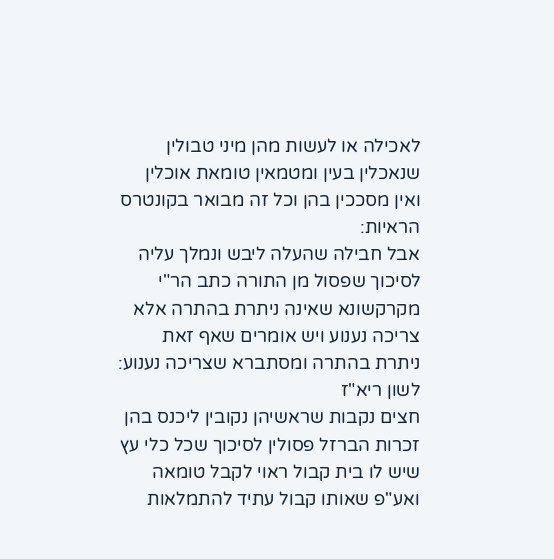לאכילה או לעשות מהן מיני טבולין שנאכלין בעין ומטמאין טומאת אוכלין ואין מסככין בהן וכל זה מבואר בקונטרס הראיות:
אבל חבילה שהעלה ליבש ונמלך עליה לסיכוך שפסול מן התורה כתב הר"י מקרקשונא שאינה ניתרת בהתרה אלא צריכה נענוע ויש אומרים שאף זאת ניתרת בהתרה ומסתברא שצריכה נענוע: לשון ריא"ז
חצים נקבות שראשיהן נקובין ליכנס בהן זכרות הברזל פסולין לסיכוך שכל כלי עץ שיש לו בית קבול ראוי לקבל טומאה ואע"פ שאותו קבול עתיד להתמלאות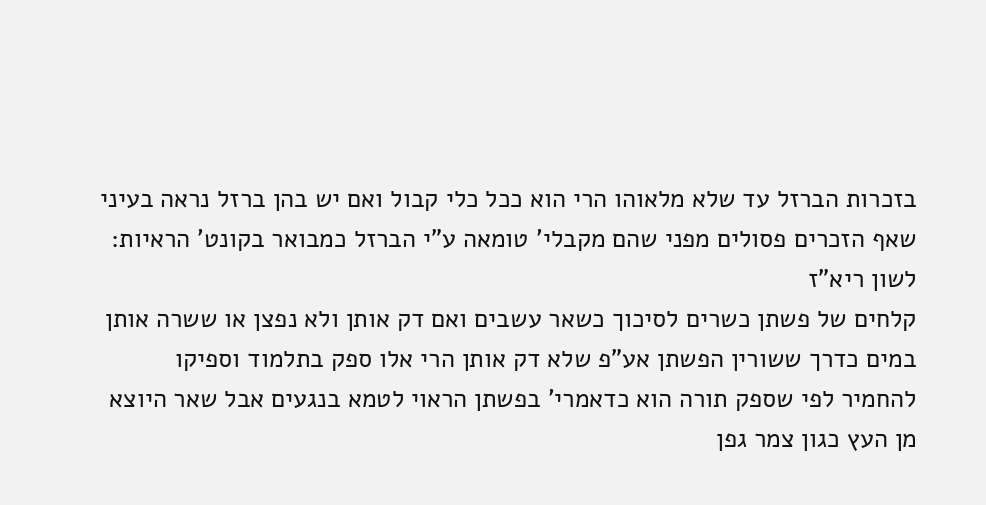בזכרות הברזל עד שלא מלאוהו הרי הוא ככל כלי קבול ואם יש בהן ברזל נראה בעיני שאף הזכרים פסולים מפני שהם מקבלי' טומאה ע"י הברזל כמבואר בקונט' הראיות: לשון ריא"ז
קלחים של פשתן כשרים לסיכוך כשאר עשבים ואם דק אותן ולא נפצן או ששרה אותן במים כדרך ששורין הפשתן אע"פ שלא דק אותן הרי אלו ספק בתלמוד וספיקו להחמיר לפי שספק תורה הוא כדאמרי' בפשתן הראוי לטמא בנגעים אבל שאר היוצא מן העץ כגון צמר גפן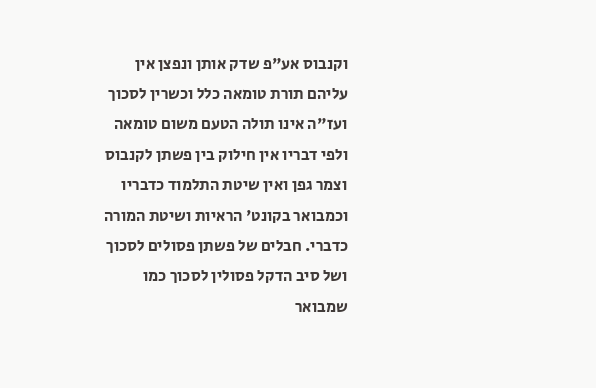וקנבוס אע"פ שדק אותן ונפצן אין עליהם תורת טומאה כלל וכשרין לסכוך ועז"ה אינו תולה הטעם משום טומאה ולפי דבריו אין חילוק בין פשתן לקנבוס וצמר גפן ואין שיטת התלמוד כדבריו וכמבואר בקונט' הראיות ושיטת המורה כדברי. חבלים של פשתן פסולים לסכוך ושל סיב הדקל פסולין לסכוך כמו שמבואר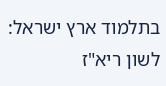בתלמוד ארץ ישראל: לשון ריא"ז